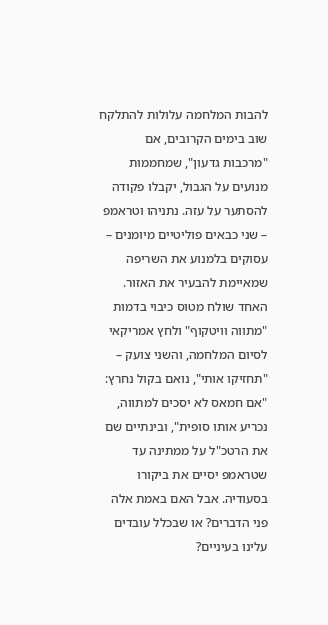להבות המלחמה עלולות להתלקח שוב בימים הקרובים, אם "מרכבות גדעון", שמחממות מנועים על הגבול, יקבלו פקודה להסתער על עזה. נתניהו וטראמפ – שני כבאים פוליטיים מיומנים – עסוקים בלמנוע את השריפה שמאיימת להבעיר את האזור. האחד שולח מטוס כיבוי בדמות "מתווה וויטקוף" ולחץ אמריקאי לסיום המלחמה, והשני צועק – "תחזיקו אותי", נואם בקול נחרץ: "אם חמאס לא יסכים למתווה, נכריע אותו סופית", ובינתיים שם את הרטכ"ל על ממתינה עד שטראמפ יסיים את ביקורו בסעודיה. אבל האם באמת אלה פני הדברים? או שבכלל עובדים עלינו בעיניים?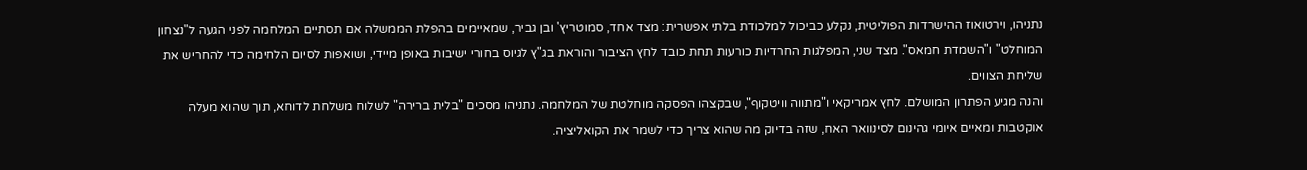נתניהו, וירטואוז ההישרדות הפוליטית, נקלע כביכול למלכודת בלתי אפשרית: מצד אחד, סמוטריץ' ובן גביר, שמאיימים בהפלת הממשלה אם תסתיים המלחמה לפני הגעה ל"נצחון המוחלט" ו"השמדת חמאס". מצד שני, המפלגות החרדיות כורעות תחת כובד לחץ הציבור והוראת בג"ץ לגיוס בחורי ישיבות באופן מיידי, ושואפות לסיום הלחימה כדי להחריש את שליחת הצווים.
והנה מגיע הפתרון המושלם. לחץ אמריקאי ו"מתווה וויטקוף", שבקצהו הפסקה מוחלטת של המלחמה. נתניהו מסכים "בלית ברירה" לשלוח משלחת לדוחא, תוך שהוא מעלה אוקטבות ומאיים איומי גהינום לסינוואר האח, שזה בדיוק מה שהוא צריך כדי לשמר את הקואליציה.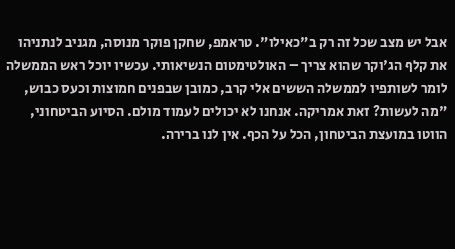אבל יש מצב שכל זה רק ב"כאילו". טראמפ, שחקן פוקר מנוסה, מגניב לנתניהו את קלף הג'וקר שהוא צריך – האולטימטום הנשיאותי. עכשיו יוכל ראש הממשלה לומר לשותפיו לממשלה הששים אלי קרב, כמובן שבפנים חמוצות וכעס כבוש, "מה לעשות? זאת אמריקה. אנחנו לא יכולים לעמוד מולם. הסיוע הביטחוני, הווטו במועצת הביטחון, הכל על הכף. אין לנו ברירה.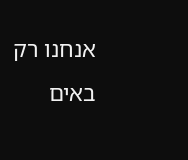אנחנו רק באים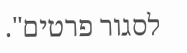לסגור פרטים".